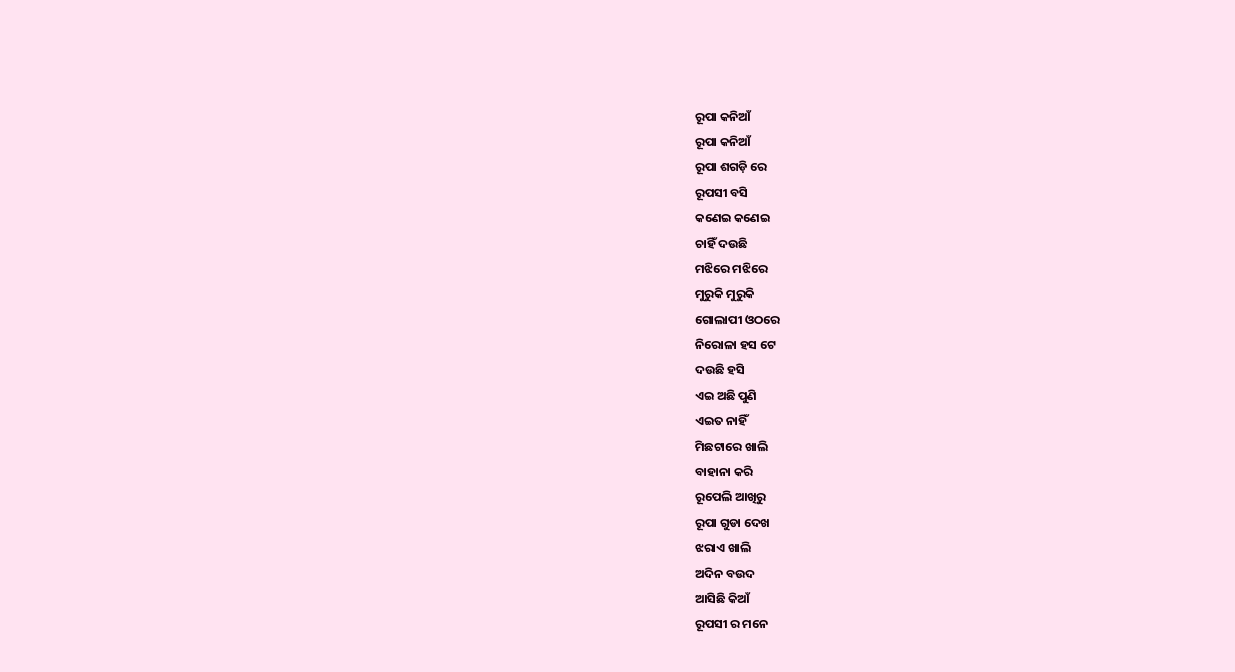ରୂପା କନିଆଁ
ରୂପା କନିଆଁ
ରୂପା ଶଗଡ଼ି ରେ
ରୂପସୀ ବସି
କଣେଇ କଣେଇ
ଚାହିଁ ଦଉଛି
ମଝିରେ ମଝିରେ
ମୁରୁକି ମୁରୁକି
ଗୋଲାପୀ ଓଠରେ
ନିରୋଳା ହସ ଟେ
ଦଉଛି ହସି
ଏଇ ଅଛି ପୁଣି
ଏଇତ ନାହିଁ
ମିଛଟାରେ ଖାଲି
ବାହାନା କରି
ରୂପେଲି ଆଖିରୁ
ରୂପା ଗୁଡା ଦେଖ
ଝରାଏ ଖାଲି
ଅଦିନ ବଉଦ
ଆସିଛି କିଆଁ
ରୂପସୀ ର ମନେ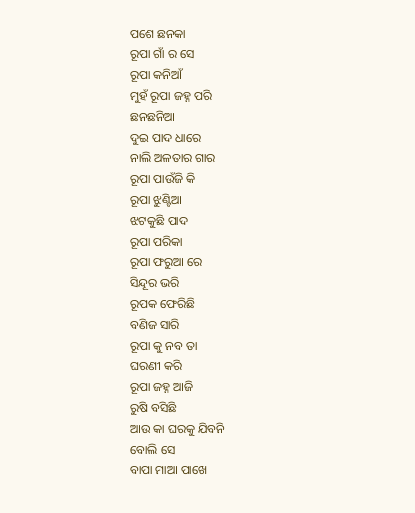ପଶେ ଛନକା
ରୂପା ଗାଁ ର ସେ
ରୂପା କନିଆଁ
ମୁହଁ ରୂପା ଜହ୍ନ ପରି
ଛନଛନିଆ
ଦୁଇ ପାଦ ଧାରେ
ନାଲି ଅଳତାର ଗାର
ରୂପା ପାଉଁଜି କି
ରୂପା ଝୁଣ୍ଟିଆ
ଝଟକୁଛି ପାଦ
ରୂପା ପରିକା
ରୂପା ଫରୁଆ ରେ
ସିନ୍ଦୂର ଭରି
ରୂପକ ଫେରିଛି
ବଣିଜ ସାରି
ରୂପା କୁ ନବ ତା
ଘରଣୀ କରି
ରୂପା ଜହ୍ନ ଆଜି
ରୁଷି ବସିଛି
ଆଉ କା ଘରକୁ ଯିବନି
ବୋଲି ସେ
ବାପା ମାଆ ପାଖେ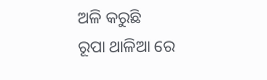ଅଳି କରୁଛି
ରୂପା ଥାଳିଆ ରେ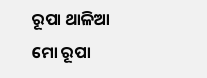ରୂପା ଥାଳିଆ
ମୋ ରୂପା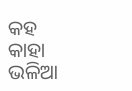କହ
କାହା ଭଳିଆ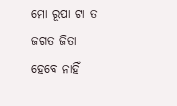ମୋ ରୂପା ଟା ତ
ଜଗତ ଜିତା
ହେବେ ନାହିଁ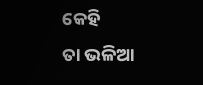କେହି
ତା ଭଳିଆ